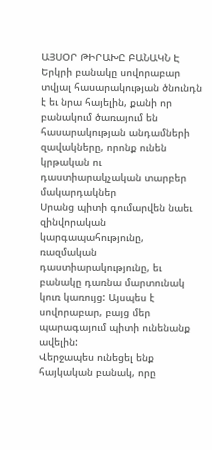ԱՅՍՕՐ ԹԻՐԱԽԸ ԲԱՆԱԿՆ Է
Երկրի բանակը սովորաբար տվյալ հասարակության ծնունդն է եւ նրա հայելին, քանի որ բանակում ծառայում են հասարակության անդամների զավակները, որոնք ունեն կրթական ու դաստիարակչական տարբեր մակարդակներ
Սրանց պիտի գումարվեն նաեւ զինվորական կարգապահությունը, ռազմական դաստիարակությունը, եւ բանակը դառնա մարտունակ կուռ կառույց: Այսպես է սովորաբար, բայց մեր պարագայում պիտի ունենանք ավելին:
Վերջապես ունեցել ենք հայկական բանակ, որը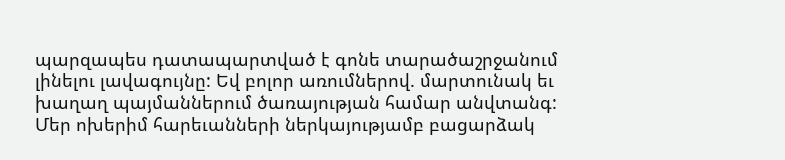պարզապես դատապարտված է գոնե տարածաշրջանում լինելու լավագույնը: Եվ բոլոր առումներով. մարտունակ եւ խաղաղ պայմաններում ծառայության համար անվտանգ: Մեր ոխերիմ հարեւանների ներկայությամբ բացարձակ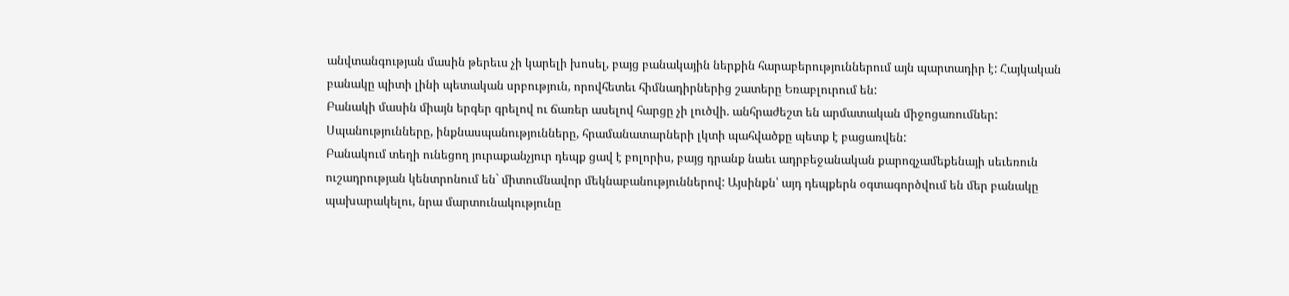անվտանգության մասին թերեւս չի կարելի խոսել, բայց բանակային ներքին հարաբերություններում այն պարտադիր է: Հայկական բանակը պիտի լինի պետական սրբություն, որովհետեւ հիմնադիրներից շատերը Եռաբլուրում են:
Բանակի մասին միայն երգեր գրելով ու ճառեր ասելով հարցը չի լուծվի. անհրաժեշտ են արմատական միջոցառումներ: Սպանությունները, ինքնասպանությունները, հրամանատարների լկտի պահվածքը պետք է բացառվեն:
Բանակում տեղի ունեցող յուրաքանչյուր դեպք ցավ է բոլորիս, բայց դրանք նաեւ ադրբեջանական քարոզչամեքենայի սեւեռուն ուշադրության կենտրոնում են` միտումնավոր մեկնաբանություններով: Այսինքն՝ այդ դեպքերն օգտագործվում են մեր բանակը պախարակելու, նրա մարտունակությունը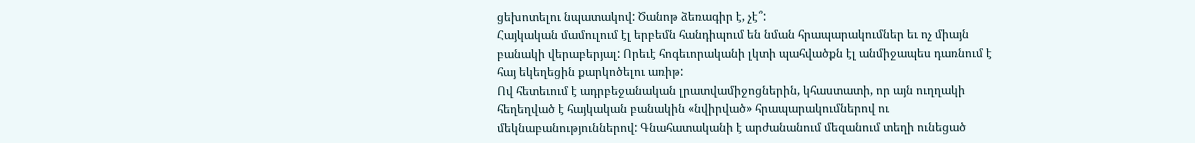ցեխոտելու նպատակով: Ծանոթ ձեռագիր է, չէ՞:
Հայկական մամուլում էլ երբեմն հանդիպում են նման հրապարակումներ եւ ոչ միայն բանակի վերաբերյալ: Որեւէ հոգեւորականի լկտի պահվածքն էլ անմիջապես դառնում է հայ եկեղեցին քարկոծելու առիթ:
Ով հետեւում է ադրբեջանական լրատվամիջոցներին, կհաստատի, որ այն ուղղակի հեղեղված է հայկական բանակին «նվիրված» հրապարակումներով ու մեկնաբանություններով: Գնահատականի է արժանանում մեզանում տեղի ունեցած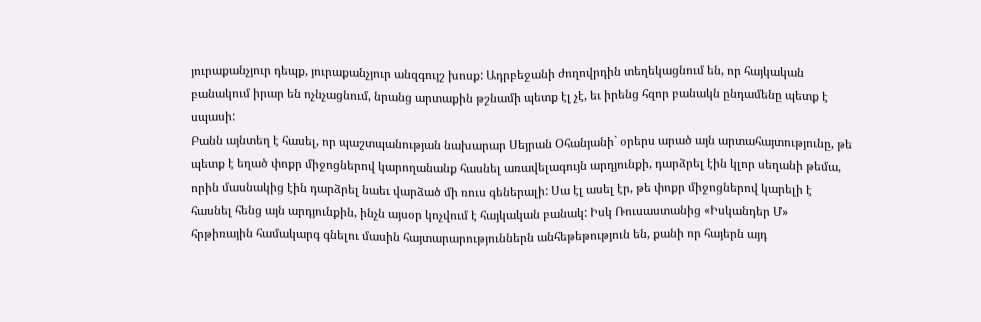յուրաքանչյուր դեպք, յուրաքանչյուր անզգույշ խոսք: Ադրբեջանի ժողովրդին տեղեկացնում են, որ հայկական բանակում իրար են ոչնչացնում, նրանց արտաքին թշնամի պետք էլ չէ, եւ իրենց հզոր բանակն ընդամենը պետք է սպասի:
Բանն այնտեղ է հասել, որ պաշտպանության նախարար Սեյրան Օհանյանի` օրերս արած այն արտահայտությունը, թե պետք է եղած փոքր միջոցներով կարողանանք հասնել առավելագույն արդյունքի, դարձրել էին կլոր սեղանի թեմա, որին մասնակից էին դարձրել նաեւ վարձած մի ռուս գեներալի: Սա էլ ասել էր, թե փոքր միջոցներով կարելի է հասնել հենց այն արդյունքին, ինչն այսօր կոչվում է հայկական բանակ: Իսկ Ռուսաստանից «Իսկանդեր Մ» հրթիռային համակարգ գնելու մասին հայտարարություններն անհեթեթություն են, քանի որ հայերն այդ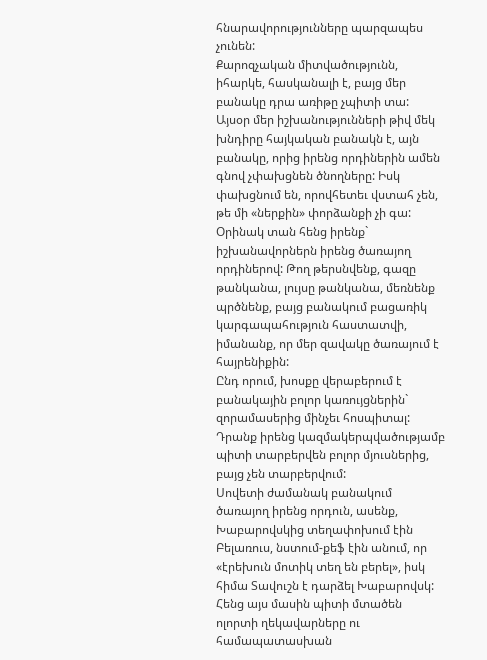հնարավորությունները պարզապես չունեն:
Քարոզչական միտվածությունն, իհարկե, հասկանալի է, բայց մեր բանակը դրա առիթը չպիտի տա:
Այսօր մեր իշխանությունների թիվ մեկ խնդիրը հայկական բանակն է, այն բանակը, որից իրենց որդիներին ամեն գնով չփախցնեն ծնողները: Իսկ փախցնում են, որովհետեւ վստահ չեն, թե մի «ներքին» փորձանքի չի գա: Օրինակ տան հենց իրենք` իշխանավորներն իրենց ծառայող որդիներով: Թող թերսնվենք, գազը թանկանա, լույսը թանկանա, մեռնենք պրծնենք, բայց բանակում բացառիկ կարգապահություն հաստատվի, իմանանք, որ մեր զավակը ծառայում է հայրենիքին:
Ընդ որում, խոսքը վերաբերում է բանակային բոլոր կառույցներին` զորամասերից մինչեւ հոսպիտալ: Դրանք իրենց կազմակերպվածությամբ պիտի տարբերվեն բոլոր մյուսներից, բայց չեն տարբերվում:
Սովետի ժամանակ բանակում ծառայող իրենց որդուն, ասենք, Խաբարովսկից տեղափոխում էին Բելառուս, նստում-քեֆ էին անում, որ «էրեխուն մոտիկ տեղ են բերել», իսկ հիմա Տավուշն է դարձել Խաբարովսկ: Հենց այս մասին պիտի մտածեն ոլորտի ղեկավարները ու համապատասխան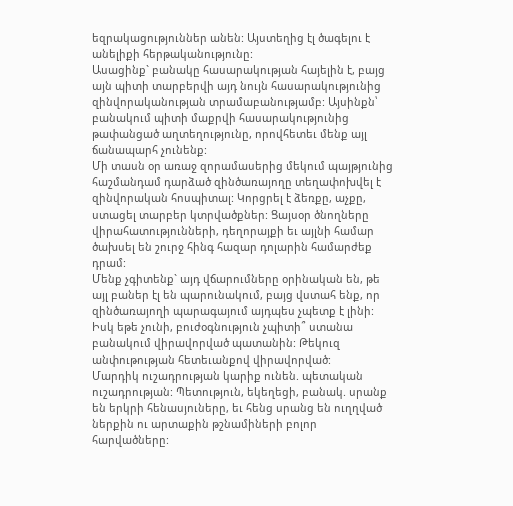եզրակացություններ անեն: Այստեղից էլ ծագելու է անելիքի հերթականությունը:
Ասացինք` բանակը հասարակության հայելին է, բայց այն պիտի տարբերվի այդ նույն հասարակությունից զինվորականության տրամաբանությամբ: Այսինքն՝ բանակում պիտի մաքրվի հասարակությունից թափանցած աղտեղությունը, որովհետեւ մենք այլ ճանապարհ չունենք:
Մի տասն օր առաջ զորամասերից մեկում պայթյունից հաշմանդամ դարձած զինծառայողը տեղափոխվել է զինվորական հոսպիտալ: Կորցրել է ձեռքը, աչքը, ստացել տարբեր կտրվածքներ: Ցայսօր ծնողները վիրահատությունների, դեղորայքի եւ այլնի համար ծախսել են շուրջ հինգ հազար դոլարին համարժեք դրամ:
Մենք չգիտենք` այդ վճարումները օրինական են, թե այլ բաներ էլ են պարունակում, բայց վստահ ենք, որ զինծառայողի պարագայում այդպես չպետք է լինի: Իսկ եթե չունի, բուժօգնություն չպիտի՞ ստանա բանակում վիրավորված պատանին: Թեկուզ անփութության հետեւանքով վիրավորված:
Մարդիկ ուշադրության կարիք ունեն. պետական ուշադրության: Պետություն, եկեղեցի, բանակ. սրանք են երկրի հենասյուները, եւ հենց սրանց են ուղղված ներքին ու արտաքին թշնամիների բոլոր հարվածները: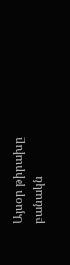Այսօր թիրախը բանակն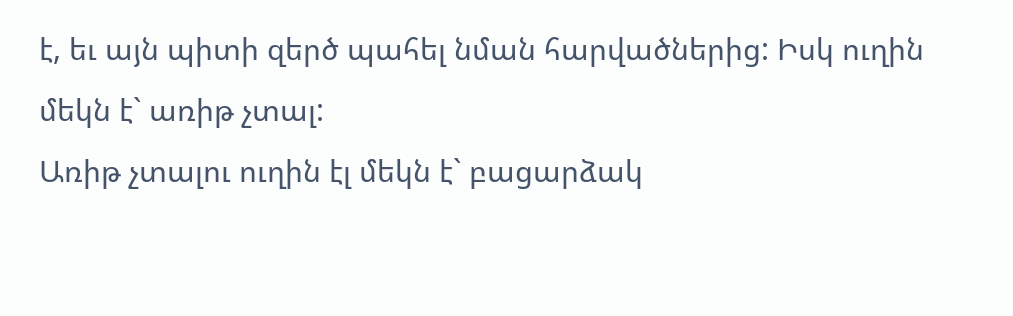է, եւ այն պիտի զերծ պահել նման հարվածներից: Իսկ ուղին մեկն է` առիթ չտալ:
Առիթ չտալու ուղին էլ մեկն է` բացարձակ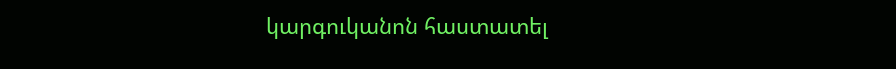կարգուկանոն հաստատել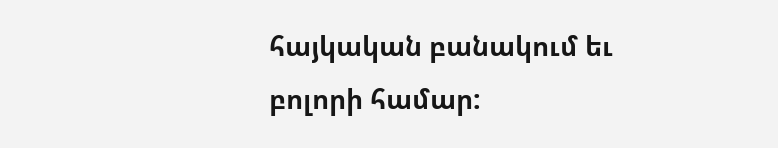հայկական բանակում եւ բոլորի համար: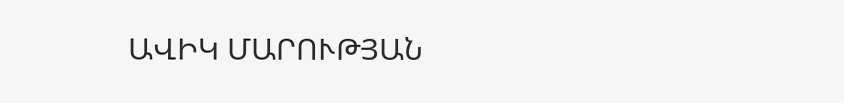ԱՎԻԿ ՄԱՐՈՒԹՅԱՆ